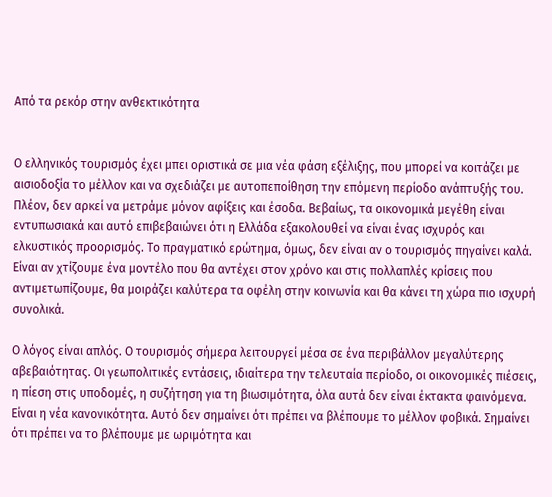Από τα ρεκόρ στην ανθεκτικότητα


Ο ελληνικός τουρισμός έχει μπει οριστικά σε μια νέα φάση εξέλιξης, που μπορεί να κοιτάζει με αισιοδοξία το μέλλον και να σχεδιάζει με αυτοπεποίθηση την επόμενη περίοδο ανάπτυξής του. Πλέον, δεν αρκεί να μετράμε μόνον αφίξεις και έσοδα. Βεβαίως, τα οικονομικά μεγέθη είναι εντυπωσιακά και αυτό επιβεβαιώνει ότι η Ελλάδα εξακολουθεί να είναι ένας ισχυρός και ελκυστικός προορισμός. Το πραγματικό ερώτημα, όμως, δεν είναι αν ο τουρισμός πηγαίνει καλά. Είναι αν χτίζουμε ένα μοντέλο που θα αντέχει στον χρόνο και στις πολλαπλές κρίσεις που αντιμετωπίζουμε, θα μοιράζει καλύτερα τα οφέλη στην κοινωνία και θα κάνει τη χώρα πιο ισχυρή συνολικά.

Ο λόγος είναι απλός. Ο τουρισμός σήμερα λειτουργεί μέσα σε ένα περιβάλλον μεγαλύτερης αβεβαιότητας. Οι γεωπολιτικές εντάσεις, ιδιαίτερα την τελευταία περίοδο, οι οικονομικές πιέσεις, η πίεση στις υποδομές, η συζήτηση για τη βιωσιμότητα, όλα αυτά δεν είναι έκτακτα φαινόμενα. Είναι η νέα κανονικότητα. Αυτό δεν σημαίνει ότι πρέπει να βλέπουμε το μέλλον φοβικά. Σημαίνει ότι πρέπει να το βλέπουμε με ωριμότητα και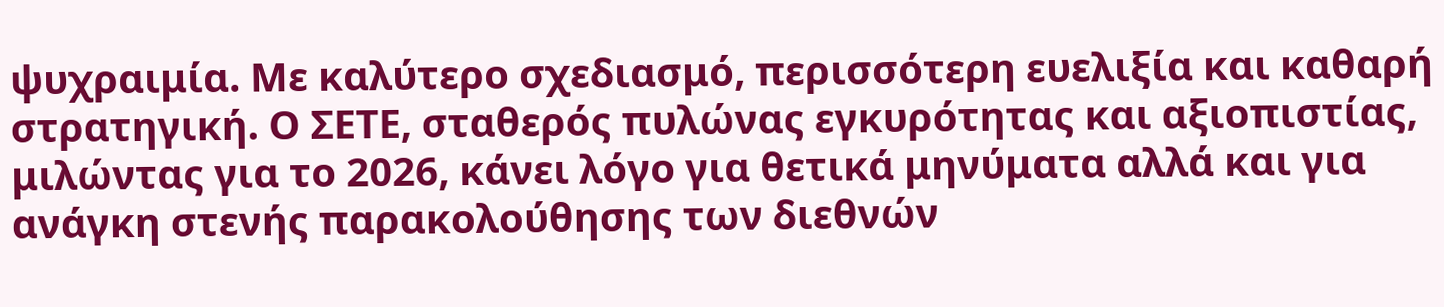ψυχραιμία. Με καλύτερο σχεδιασμό, περισσότερη ευελιξία και καθαρή στρατηγική. Ο ΣΕΤΕ, σταθερός πυλώνας εγκυρότητας και αξιοπιστίας, μιλώντας για το 2026, κάνει λόγο για θετικά μηνύματα αλλά και για ανάγκη στενής παρακολούθησης των διεθνών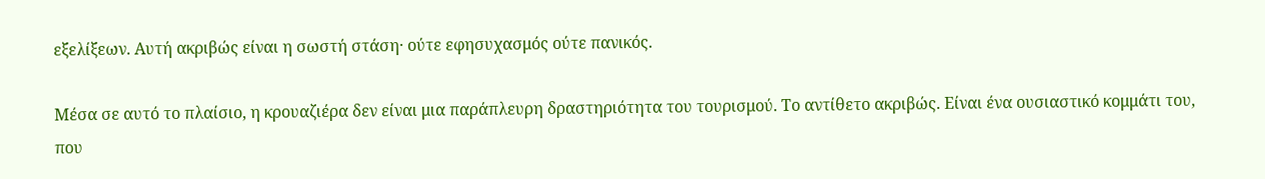εξελίξεων. Αυτή ακριβώς είναι η σωστή στάση· ούτε εφησυχασμός ούτε πανικός.

Μέσα σε αυτό το πλαίσιο, η κρουαζιέρα δεν είναι μια παράπλευρη δραστηριότητα του τουρισμού. Το αντίθετο ακριβώς. Είναι ένα ουσιαστικό κομμάτι του, που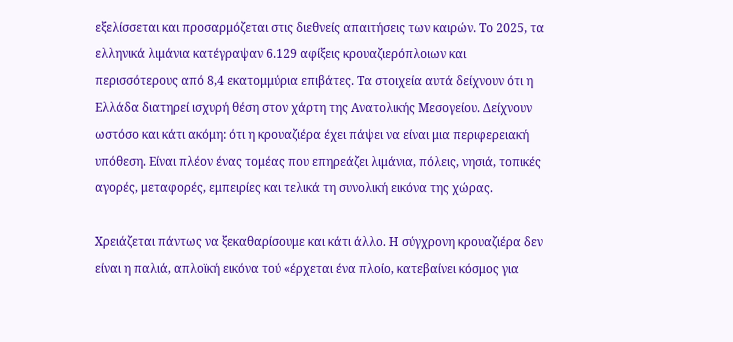εξελίσσεται και προσαρμόζεται στις διεθνείς απαιτήσεις των καιρών. Το 2025, τα ελληνικά λιμάνια κατέγραψαν 6.129 αφίξεις κρουαζιερόπλοιων και περισσότερους από 8,4 εκατομμύρια επιβάτες. Τα στοιχεία αυτά δείχνουν ότι η Ελλάδα διατηρεί ισχυρή θέση στον χάρτη της Ανατολικής Μεσογείου. Δείχνουν ωστόσο και κάτι ακόμη: ότι η κρουαζιέρα έχει πάψει να είναι μια περιφερειακή υπόθεση. Είναι πλέον ένας τομέας που επηρεάζει λιμάνια, πόλεις, νησιά, τοπικές αγορές, μεταφορές, εμπειρίες και τελικά τη συνολική εικόνα της χώρας.

Χρειάζεται πάντως να ξεκαθαρίσουμε και κάτι άλλο. Η σύγχρονη κρουαζιέρα δεν είναι η παλιά, απλοϊκή εικόνα τού «έρχεται ένα πλοίο, κατεβαίνει κόσμος για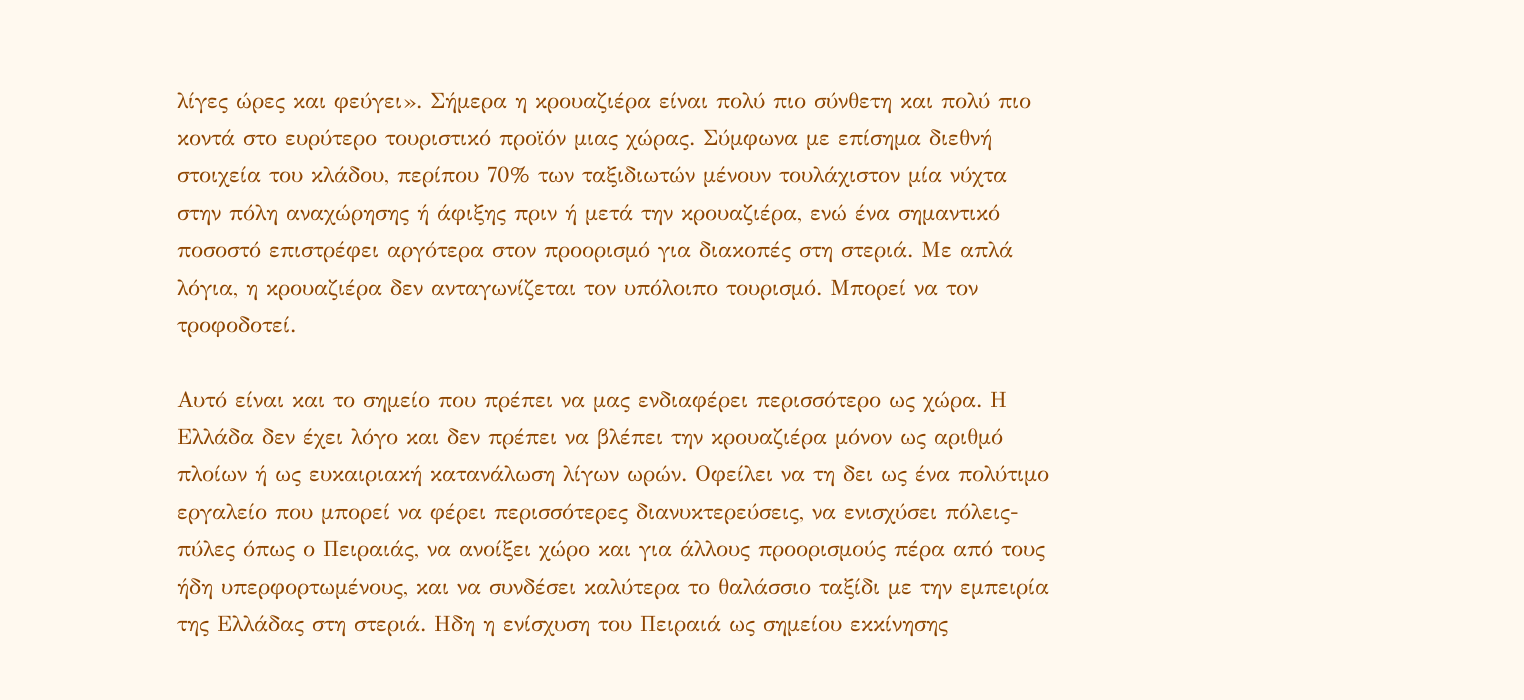λίγες ώρες και φεύγει». Σήμερα η κρουαζιέρα είναι πολύ πιο σύνθετη και πολύ πιο κοντά στο ευρύτερο τουριστικό προϊόν μιας χώρας. Σύμφωνα με επίσημα διεθνή στοιχεία του κλάδου, περίπου 70% των ταξιδιωτών μένουν τουλάχιστον μία νύχτα στην πόλη αναχώρησης ή άφιξης πριν ή μετά την κρουαζιέρα, ενώ ένα σημαντικό ποσοστό επιστρέφει αργότερα στον προορισμό για διακοπές στη στεριά. Με απλά λόγια, η κρουαζιέρα δεν ανταγωνίζεται τον υπόλοιπο τουρισμό. Μπορεί να τον τροφοδοτεί.

Αυτό είναι και το σημείο που πρέπει να μας ενδιαφέρει περισσότερο ως χώρα. Η Ελλάδα δεν έχει λόγο και δεν πρέπει να βλέπει την κρουαζιέρα μόνον ως αριθμό πλοίων ή ως ευκαιριακή κατανάλωση λίγων ωρών. Οφείλει να τη δει ως ένα πολύτιμο εργαλείο που μπορεί να φέρει περισσότερες διανυκτερεύσεις, να ενισχύσει πόλεις-πύλες όπως ο Πειραιάς, να ανοίξει χώρο και για άλλους προορισμούς πέρα από τους ήδη υπερφορτωμένους, και να συνδέσει καλύτερα το θαλάσσιο ταξίδι με την εμπειρία της Ελλάδας στη στεριά. Ηδη η ενίσχυση του Πειραιά ως σημείου εκκίνησης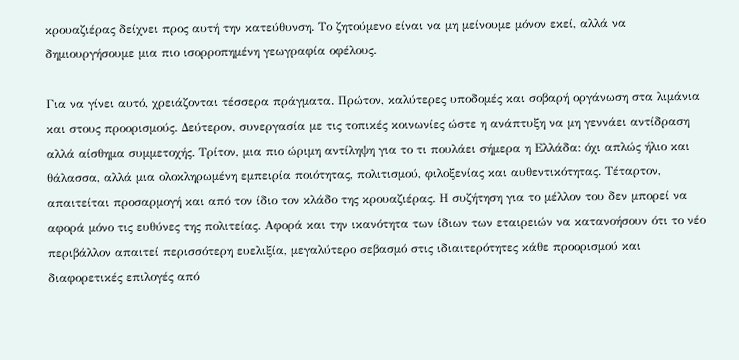κρουαζιέρας δείχνει προς αυτή την κατεύθυνση. Το ζητούμενο είναι να μη μείνουμε μόνον εκεί, αλλά να δημιουργήσουμε μια πιο ισορροπημένη γεωγραφία οφέλους.

Για να γίνει αυτό, χρειάζονται τέσσερα πράγματα. Πρώτον, καλύτερες υποδομές και σοβαρή οργάνωση στα λιμάνια και στους προορισμούς. Δεύτερον, συνεργασία με τις τοπικές κοινωνίες ώστε η ανάπτυξη να μη γεννάει αντίδραση αλλά αίσθημα συμμετοχής. Τρίτον, μια πιο ώριμη αντίληψη για το τι πουλάει σήμερα η Ελλάδα: όχι απλώς ήλιο και θάλασσα, αλλά μια ολοκληρωμένη εμπειρία ποιότητας, πολιτισμού, φιλοξενίας και αυθεντικότητας. Τέταρτον, απαιτείται προσαρμογή και από τον ίδιο τον κλάδο της κρουαζιέρας. Η συζήτηση για το μέλλον του δεν μπορεί να αφορά μόνο τις ευθύνες της πολιτείας. Αφορά και την ικανότητα των ίδιων των εταιρειών να κατανοήσουν ότι το νέο περιβάλλον απαιτεί περισσότερη ευελιξία, μεγαλύτερο σεβασμό στις ιδιαιτερότητες κάθε προορισμού και διαφορετικές επιλογές από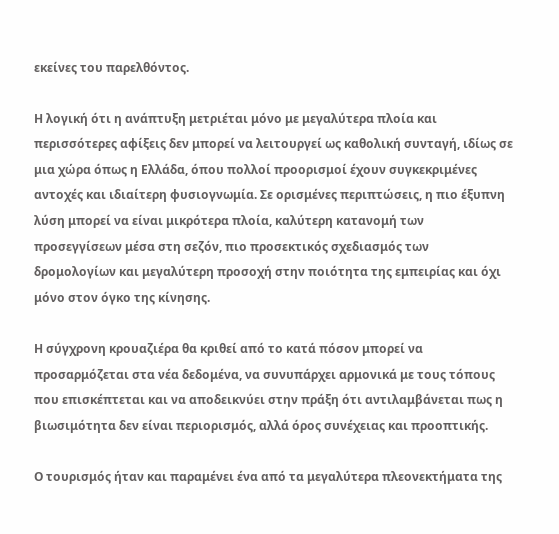εκείνες του παρελθόντος.

Η λογική ότι η ανάπτυξη μετριέται μόνο με μεγαλύτερα πλοία και περισσότερες αφίξεις δεν μπορεί να λειτουργεί ως καθολική συνταγή, ιδίως σε μια χώρα όπως η Ελλάδα, όπου πολλοί προορισμοί έχουν συγκεκριμένες αντοχές και ιδιαίτερη φυσιογνωμία. Σε ορισμένες περιπτώσεις, η πιο έξυπνη λύση μπορεί να είναι μικρότερα πλοία, καλύτερη κατανομή των προσεγγίσεων μέσα στη σεζόν, πιο προσεκτικός σχεδιασμός των δρομολογίων και μεγαλύτερη προσοχή στην ποιότητα της εμπειρίας και όχι μόνο στον όγκο της κίνησης.

Η σύγχρονη κρουαζιέρα θα κριθεί από το κατά πόσον μπορεί να προσαρμόζεται στα νέα δεδομένα, να συνυπάρχει αρμονικά με τους τόπους που επισκέπτεται και να αποδεικνύει στην πράξη ότι αντιλαμβάνεται πως η βιωσιμότητα δεν είναι περιορισμός, αλλά όρος συνέχειας και προοπτικής.

Ο τουρισμός ήταν και παραμένει ένα από τα μεγαλύτερα πλεονεκτήματα της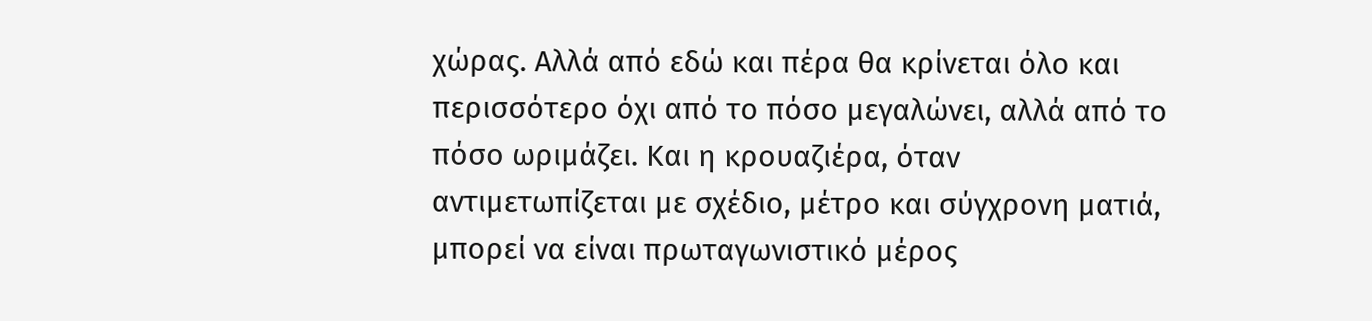χώρας. Αλλά από εδώ και πέρα θα κρίνεται όλο και περισσότερο όχι από το πόσο μεγαλώνει, αλλά από το πόσο ωριμάζει. Και η κρουαζιέρα, όταν αντιμετωπίζεται με σχέδιο, μέτρο και σύγχρονη ματιά, μπορεί να είναι πρωταγωνιστικό μέρος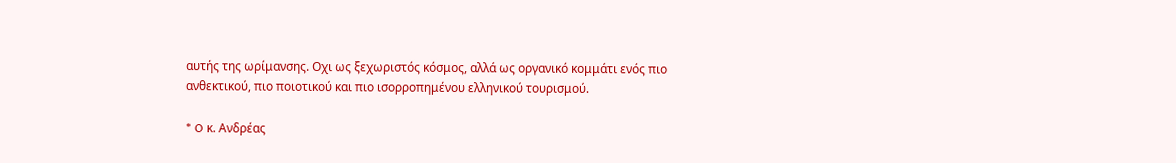αυτής της ωρίμανσης. Οχι ως ξεχωριστός κόσμος, αλλά ως οργανικό κομμάτι ενός πιο ανθεκτικού, πιο ποιοτικού και πιο ισορροπημένου ελληνικού τουρισμού.

* O κ. Ανδρέας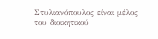Στυλιανόπουλος είναι μέλος του διοικητικού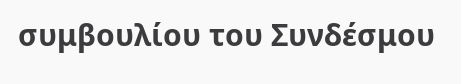συμβουλίου του Συνδέσμου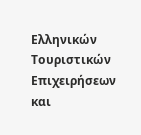Ελληνικών Τουριστικών Επιχειρήσεων και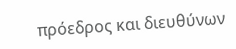πρόεδρος και διευθύνων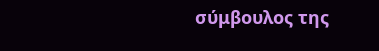σύμβουλος της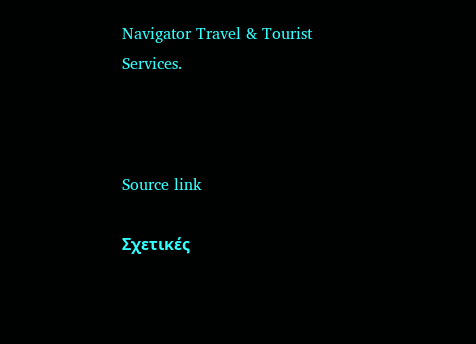Navigator Travel & Tourist Services.



Source link

Σχετικές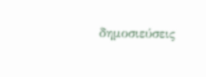δημοσιεύσεις